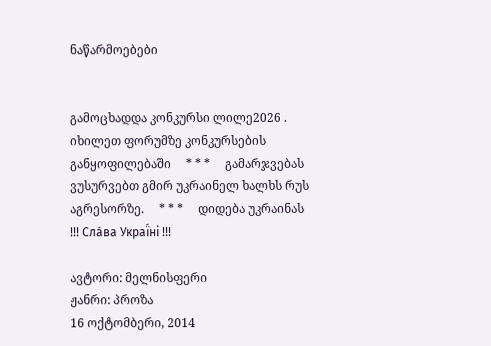ნაწარმოებები


გამოცხადდა კონკურსი ლილე2026 . იხილეთ ფორუმზე კონკურსების განყოფილებაში     * * *     გამარჯვებას ვუსურვებთ გმირ უკრაინელ ხალხს რუს აგრესორზე.     * * *     დიდება უკრაინას !!! Сла́ва Украї́ні !!!

ავტორი: მელნისფერი
ჟანრი: პროზა
16 ოქტომბერი, 2014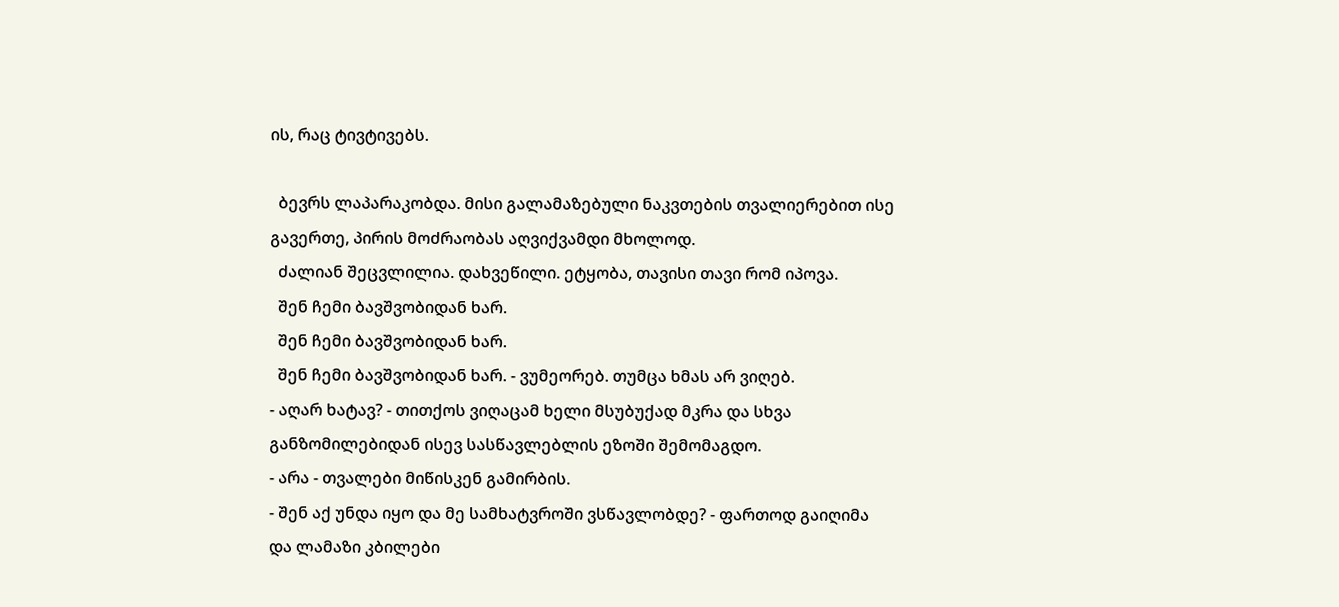ის, რაც ტივტივებს.

  ბევრს ლაპარაკობდა. მისი გალამაზებული ნაკვთების თვალიერებით ისე გავერთე, პირის მოძრაობას აღვიქვამდი მხოლოდ.
  ძალიან შეცვლილია. დახვეწილი. ეტყობა, თავისი თავი რომ იპოვა.
  შენ ჩემი ბავშვობიდან ხარ.
  შენ ჩემი ბავშვობიდან ხარ.
  შენ ჩემი ბავშვობიდან ხარ. - ვუმეორებ. თუმცა ხმას არ ვიღებ.
- აღარ ხატავ? - თითქოს ვიღაცამ ხელი მსუბუქად მკრა და სხვა განზომილებიდან ისევ სასწავლებლის ეზოში შემომაგდო.
- არა - თვალები მიწისკენ გამირბის.
- შენ აქ უნდა იყო და მე სამხატვროში ვსწავლობდე? - ფართოდ გაიღიმა და ლამაზი კბილები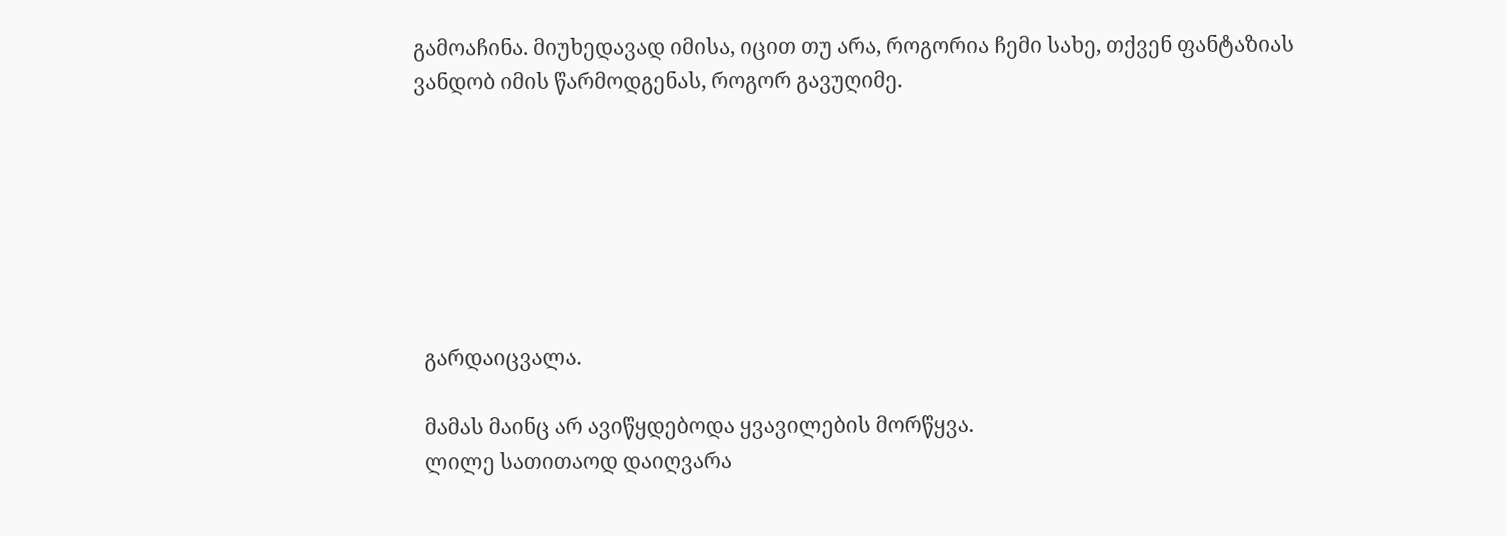გამოაჩინა. მიუხედავად იმისა, იცით თუ არა, როგორია ჩემი სახე, თქვენ ფანტაზიას ვანდობ იმის წარმოდგენას, როგორ გავუღიმე.







  გარდაიცვალა.

  მამას მაინც არ ავიწყდებოდა ყვავილების მორწყვა.
  ლილე სათითაოდ დაიღვარა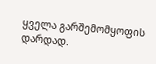ყველა გარშემომყოფის დარდად.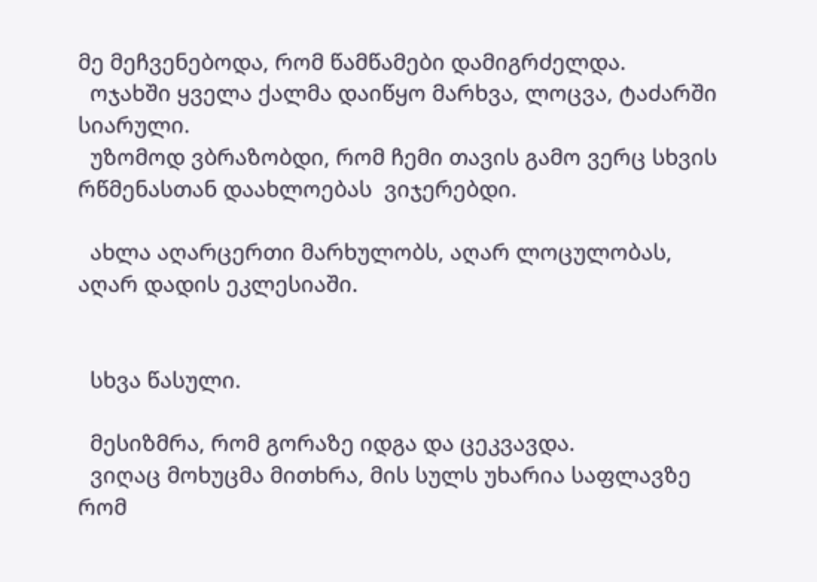მე მეჩვენებოდა, რომ წამწამები დამიგრძელდა.
  ოჯახში ყველა ქალმა დაიწყო მარხვა, ლოცვა, ტაძარში სიარული.
  უზომოდ ვბრაზობდი, რომ ჩემი თავის გამო ვერც სხვის რწმენასთან დაახლოებას  ვიჯერებდი.

  ახლა აღარცერთი მარხულობს, აღარ ლოცულობას, აღარ დადის ეკლესიაში.


  სხვა წასული.

  მესიზმრა, რომ გორაზე იდგა და ცეკვავდა.
  ვიღაც მოხუცმა მითხრა, მის სულს უხარია საფლავზე რომ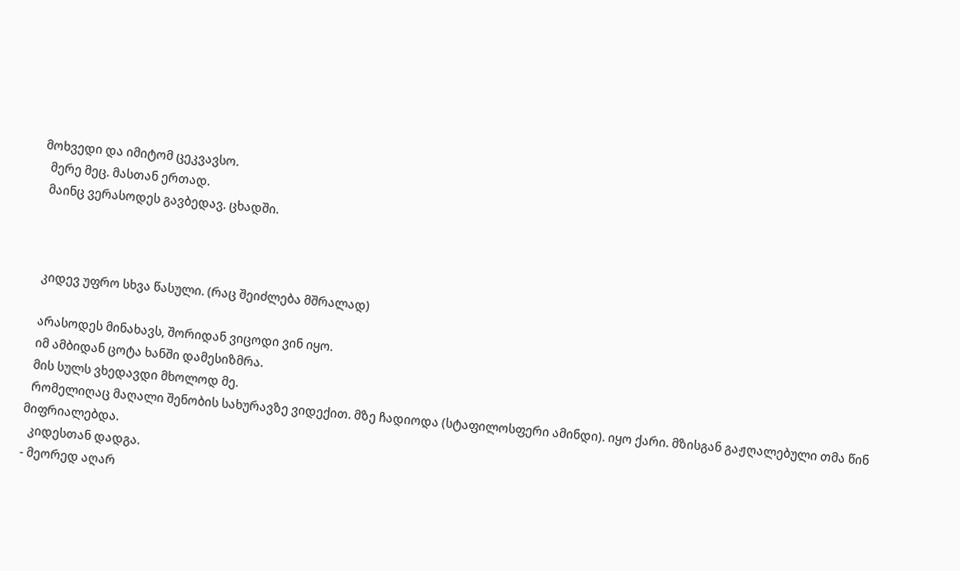მოხვედი და იმიტომ ცეკვავსო.
  მერე მეც. მასთან ერთად.
  მაინც ვერასოდეს გავბედავ. ცხადში.



  კიდევ უფრო სხვა წასული. (რაც შეიძლება მშრალად)

  არასოდეს მინახავს, შორიდან ვიცოდი ვინ იყო.
  იმ ამბიდან ცოტა ხანში დამესიზმრა.
  მის სულს ვხედავდი მხოლოდ მე.
  რომელიღაც მაღალი შენობის სახურავზე ვიდექით. მზე ჩადიოდა (სტაფილოსფერი ამინდი). იყო ქარი. მზისგან გაჟღალებული თმა წინ მიფრიალებდა.
  კიდესთან დადგა.
- მეორედ აღარ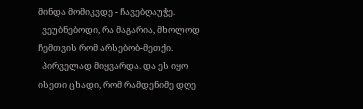მინდა მომიკვდე - ჩავებღაუჭე.
  ვეუბნებოდი, რა მაგარია, მხოლოდ ჩემთვის რომ არსებობ-მეთქი.
  პირველად მიყვარდა. და ეს იყო ისეთი ცხადი, რომ რამდენიმე დღე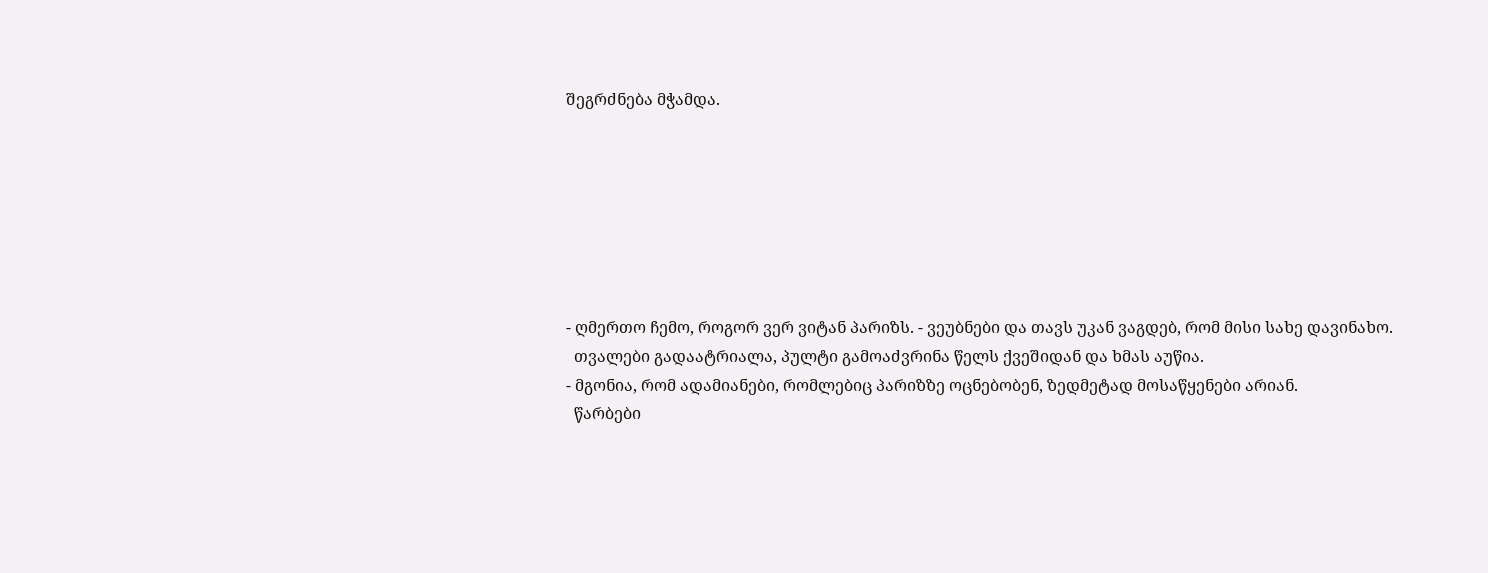შეგრძნება მჭამდა.







- ღმერთო ჩემო, როგორ ვერ ვიტან პარიზს. - ვეუბნები და თავს უკან ვაგდებ, რომ მისი სახე დავინახო.
  თვალები გადაატრიალა, პულტი გამოაძვრინა წელს ქვეშიდან და ხმას აუწია.
- მგონია, რომ ადამიანები, რომლებიც პარიზზე ოცნებობენ, ზედმეტად მოსაწყენები არიან.
  წარბები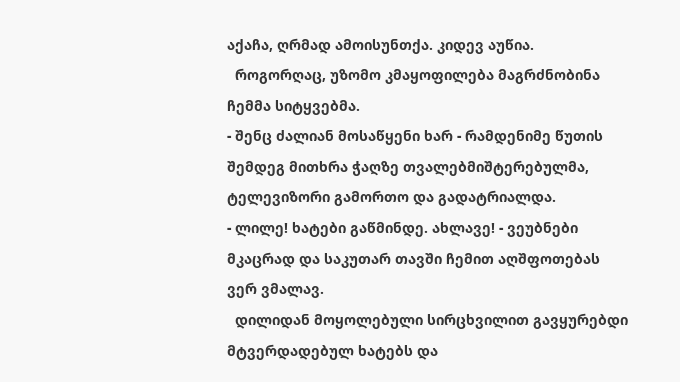აქაჩა, ღრმად ამოისუნთქა. კიდევ აუწია.
  როგორღაც, უზომო კმაყოფილება მაგრძნობინა ჩემმა სიტყვებმა.
- შენც ძალიან მოსაწყენი ხარ - რამდენიმე წუთის შემდეგ მითხრა ჭაღზე თვალებმიშტერებულმა, ტელევიზორი გამორთო და გადატრიალდა.
- ლილე! ხატები გაწმინდე. ახლავე! - ვეუბნები მკაცრად და საკუთარ თავში ჩემით აღშფოთებას ვერ ვმალავ.
  დილიდან მოყოლებული სირცხვილით გავყურებდი  მტვერდადებულ ხატებს და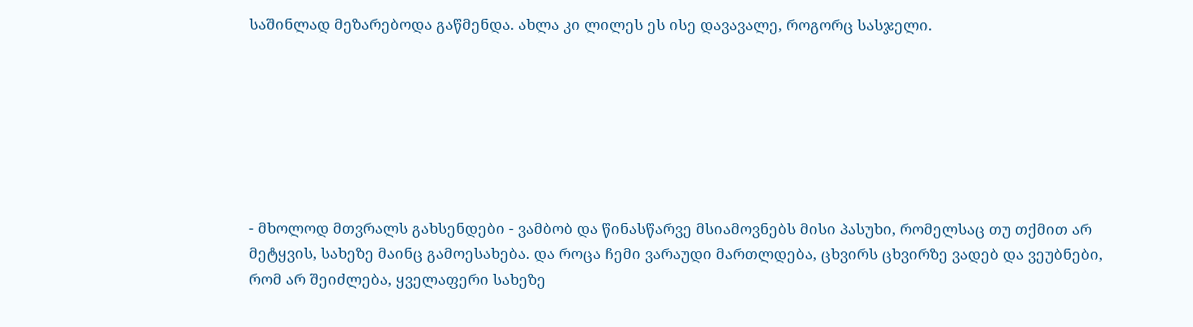საშინლად მეზარებოდა გაწმენდა. ახლა კი ლილეს ეს ისე დავავალე, როგორც სასჯელი.







- მხოლოდ მთვრალს გახსენდები - ვამბობ და წინასწარვე მსიამოვნებს მისი პასუხი, რომელსაც თუ თქმით არ მეტყვის, სახეზე მაინც გამოესახება. და როცა ჩემი ვარაუდი მართლდება, ცხვირს ცხვირზე ვადებ და ვეუბნები, რომ არ შეიძლება, ყველაფერი სახეზე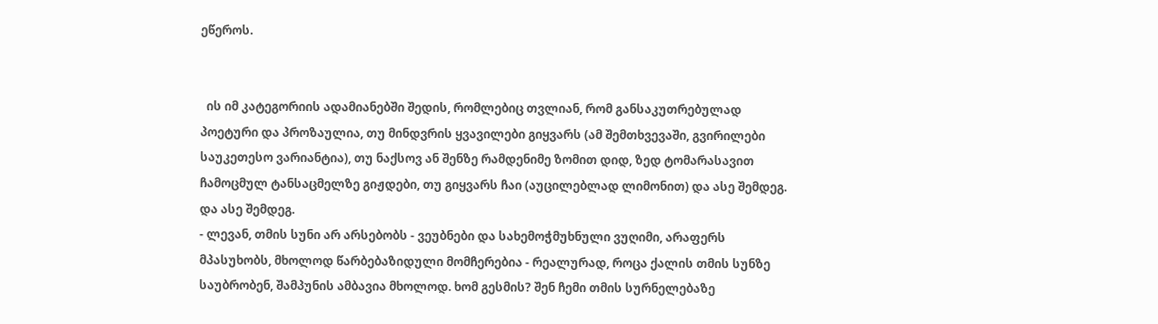ეწეროს.


  ის იმ კატეგორიის ადამიანებში შედის, რომლებიც თვლიან, რომ განსაკუთრებულად პოეტური და პროზაულია, თუ მინდვრის ყვავილები გიყვარს (ამ შემთხვევაში, გვირილები საუკეთესო ვარიანტია), თუ ნაქსოვ ან შენზე რამდენიმე ზომით დიდ, ზედ ტომარასავით ჩამოცმულ ტანსაცმელზე გიჟდები, თუ გიყვარს ჩაი (აუცილებლად ლიმონით) და ასე შემდეგ. და ასე შემდეგ.
- ლევან, თმის სუნი არ არსებობს - ვეუბნები და სახემოჭმუხნული ვუღიმი, არაფერს მპასუხობს, მხოლოდ წარბებაზიდული მომჩერებია - რეალურად, როცა ქალის თმის სუნზე საუბრობენ, შამპუნის ამბავია მხოლოდ. ხომ გესმის? შენ ჩემი თმის სურნელებაზე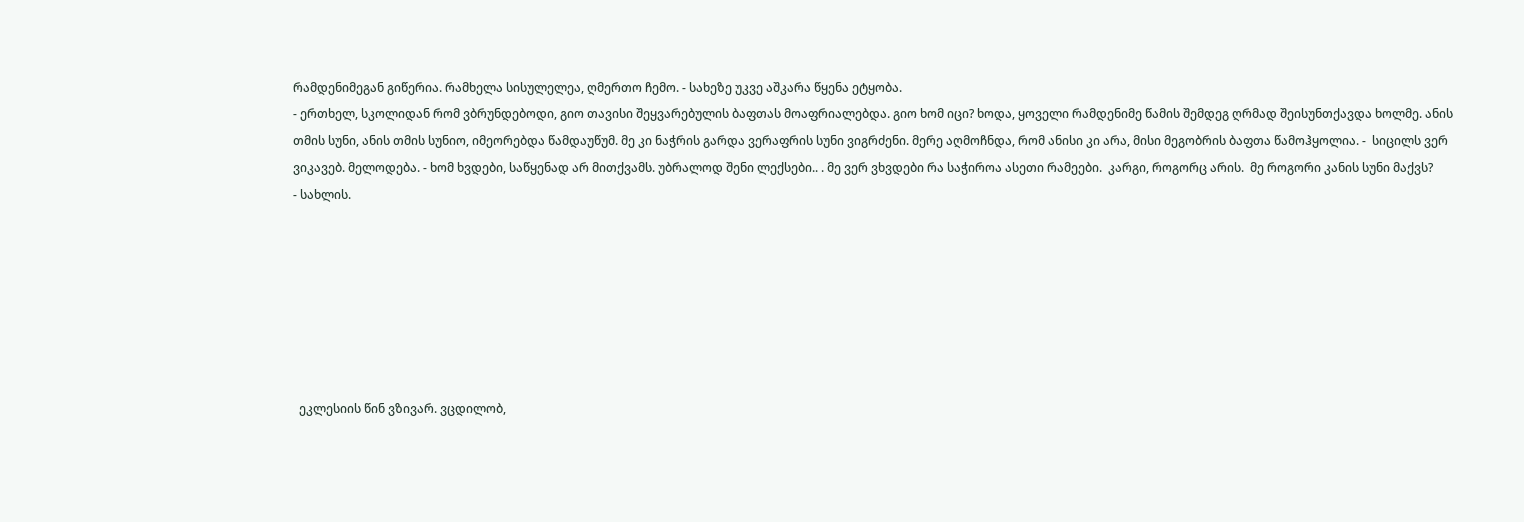რამდენიმეგან გიწერია. რამხელა სისულელეა, ღმერთო ჩემო. - სახეზე უკვე აშკარა წყენა ეტყობა.
- ერთხელ, სკოლიდან რომ ვბრუნდებოდი, გიო თავისი შეყვარებულის ბაფთას მოაფრიალებდა. გიო ხომ იცი? ხოდა, ყოველი რამდენიმე წამის შემდეგ ღრმად შეისუნთქავდა ხოლმე. ანის თმის სუნი, ანის თმის სუნიო, იმეორებდა წამდაუწუმ. მე კი ნაჭრის გარდა ვერაფრის სუნი ვიგრძენი. მერე აღმოჩნდა, რომ ანისი კი არა, მისი მეგობრის ბაფთა წამოჰყოლია. -  სიცილს ვერ ვიკავებ. მელოდება. - ხომ ხვდები, საწყენად არ მითქვამს. უბრალოდ შენი ლექსები.. . მე ვერ ვხვდები რა საჭიროა ასეთი რამეები.  კარგი, როგორც არის.  მე როგორი კანის სუნი მაქვს?
- სახლის.







  ეკლესიის წინ ვზივარ. ვცდილობ,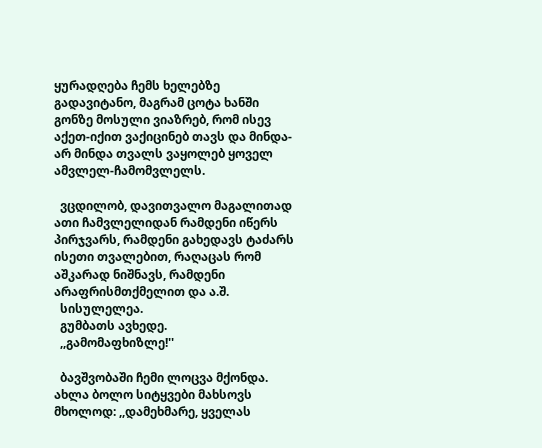ყურადღება ჩემს ხელებზე გადავიტანო, მაგრამ ცოტა ხანში გონზე მოსული ვიაზრებ, რომ ისევ აქეთ-იქით ვაქიცინებ თავს და მინდა- არ მინდა თვალს ვაყოლებ ყოველ ამვლელ-ჩამომვლელს.

  ვცდილობ, დავითვალო მაგალითად ათი ჩამვლელიდან რამდენი იწერს პირჯვარს, რამდენი გახედავს ტაძარს ისეთი თვალებით, რაღაცას რომ აშკარად ნიშნავს, რამდენი არაფრისმთქმელით და ა.შ.
  სისულელეა.
  გუმბათს ავხედე.
  ,,გამომაფხიზლე!''

  ბავშვობაში ჩემი ლოცვა მქონდა. ახლა ბოლო სიტყვები მახსოვს მხოლოდ: ,,დამეხმარე, ყველას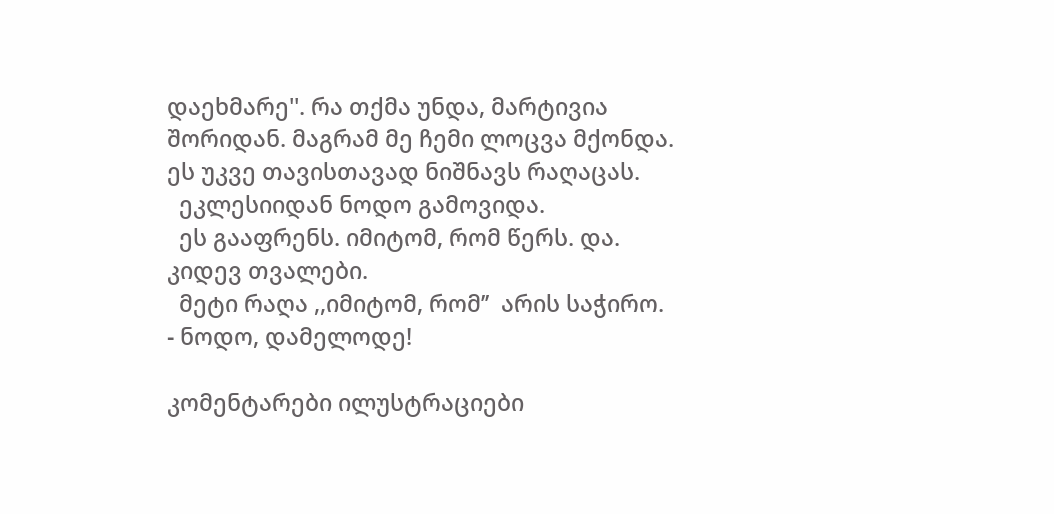დაეხმარე''. რა თქმა უნდა, მარტივია შორიდან. მაგრამ მე ჩემი ლოცვა მქონდა. ეს უკვე თავისთავად ნიშნავს რაღაცას.
  ეკლესიიდან ნოდო გამოვიდა.
  ეს გააფრენს. იმიტომ, რომ წერს. და. კიდევ თვალები.
  მეტი რაღა ,,იმიტომ, რომ’’  არის საჭირო.
- ნოდო, დამელოდე!

კომენტარები ილუსტრაციები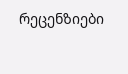რეცენზიები